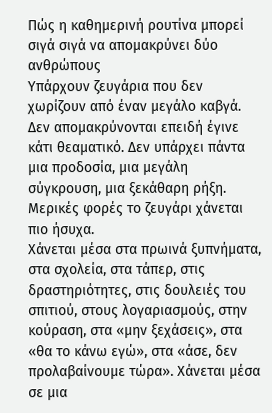Πώς η καθημερινή ρουτίνα μπορεί σιγά σιγά να απομακρύνει δύο ανθρώπους
Υπάρχουν ζευγάρια που δεν χωρίζουν από έναν μεγάλο καβγά. Δεν απομακρύνονται επειδή έγινε κάτι θεαματικό. Δεν υπάρχει πάντα μια προδοσία, μια μεγάλη σύγκρουση, μια ξεκάθαρη ρήξη.
Μερικές φορές το ζευγάρι χάνεται πιο ήσυχα.
Χάνεται μέσα στα πρωινά ξυπνήματα, στα σχολεία, στα τάπερ, στις δραστηριότητες, στις δουλειές του σπιτιού, στους λογαριασμούς, στην κούραση, στα «μην ξεχάσεις», στα «θα το κάνω εγώ», στα «άσε, δεν προλαβαίνουμε τώρα». Χάνεται μέσα σε μια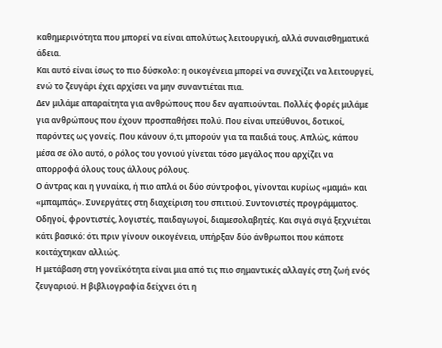καθημερινότητα που μπορεί να είναι απολύτως λειτουργική, αλλά συναισθηματικά άδεια.
Και αυτό είναι ίσως το πιο δύσκολο: η οικογένεια μπορεί να συνεχίζει να λειτουργεί, ενώ το ζευγάρι έχει αρχίσει να μην συναντιέται πια.
Δεν μιλάμε απαραίτητα για ανθρώπους που δεν αγαπιούνται. Πολλές φορές μιλάμε για ανθρώπους που έχουν προσπαθήσει πολύ. Που είναι υπεύθυνοι, δοτικοί, παρόντες ως γονείς. Που κάνουν ό,τι μπορούν για τα παιδιά τους. Απλώς, κάπου μέσα σε όλο αυτό, ο ρόλος του γονιού γίνεται τόσο μεγάλος που αρχίζει να απορροφά όλους τους άλλους ρόλους.
Ο άντρας και η γυναίκα, ή πιο απλά οι δύο σύντροφοι, γίνονται κυρίως «μαμά» και «μπαμπάς». Συνεργάτες στη διαχείριση του σπιτιού. Συντονιστές προγράμματος. Οδηγοί, φροντιστές, λογιστές, παιδαγωγοί, διαμεσολαβητές. Και σιγά σιγά ξεχνιέται κάτι βασικό: ότι πριν γίνουν οικογένεια, υπήρξαν δύο άνθρωποι που κάποτε κοιτάχτηκαν αλλιώς.
Η μετάβαση στη γονεϊκότητα είναι μια από τις πιο σημαντικές αλλαγές στη ζωή ενός ζευγαριού. Η βιβλιογραφία δείχνει ότι η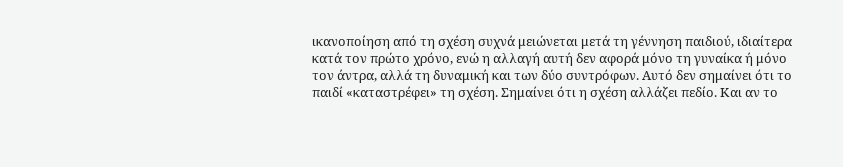ικανοποίηση από τη σχέση συχνά μειώνεται μετά τη γέννηση παιδιού, ιδιαίτερα κατά τον πρώτο χρόνο, ενώ η αλλαγή αυτή δεν αφορά μόνο τη γυναίκα ή μόνο τον άντρα, αλλά τη δυναμική και των δύο συντρόφων. Αυτό δεν σημαίνει ότι το παιδί «καταστρέφει» τη σχέση. Σημαίνει ότι η σχέση αλλάζει πεδίο. Και αν το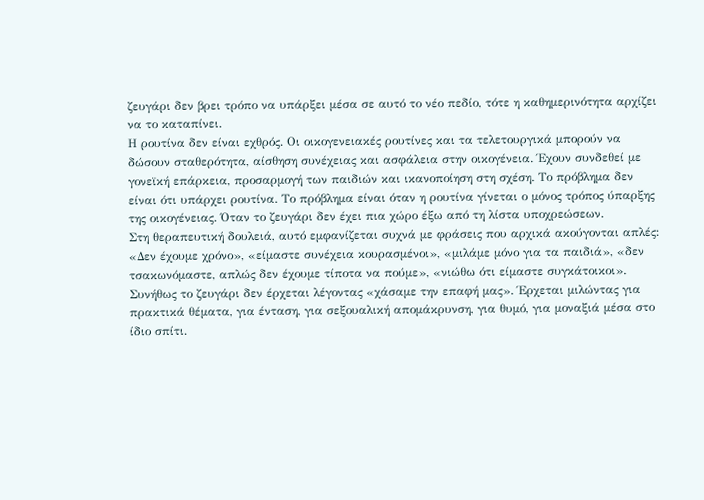ζευγάρι δεν βρει τρόπο να υπάρξει μέσα σε αυτό το νέο πεδίο, τότε η καθημερινότητα αρχίζει να το καταπίνει.
Η ρουτίνα δεν είναι εχθρός. Οι οικογενειακές ρουτίνες και τα τελετουργικά μπορούν να δώσουν σταθερότητα, αίσθηση συνέχειας και ασφάλεια στην οικογένεια. Έχουν συνδεθεί με γονεϊκή επάρκεια, προσαρμογή των παιδιών και ικανοποίηση στη σχέση. Το πρόβλημα δεν είναι ότι υπάρχει ρουτίνα. Το πρόβλημα είναι όταν η ρουτίνα γίνεται ο μόνος τρόπος ύπαρξης της οικογένειας. Όταν το ζευγάρι δεν έχει πια χώρο έξω από τη λίστα υποχρεώσεων.
Στη θεραπευτική δουλειά, αυτό εμφανίζεται συχνά με φράσεις που αρχικά ακούγονται απλές: «Δεν έχουμε χρόνο», «είμαστε συνέχεια κουρασμένοι», «μιλάμε μόνο για τα παιδιά», «δεν τσακωνόμαστε, απλώς δεν έχουμε τίποτα να πούμε», «νιώθω ότι είμαστε συγκάτοικοι». Συνήθως το ζευγάρι δεν έρχεται λέγοντας «χάσαμε την επαφή μας». Έρχεται μιλώντας για πρακτικά θέματα, για ένταση, για σεξουαλική απομάκρυνση, για θυμό, για μοναξιά μέσα στο ίδιο σπίτι.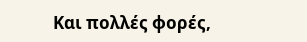Και πολλές φορές,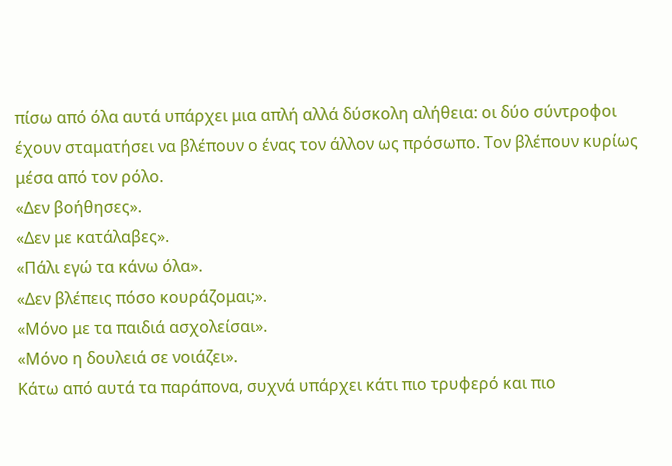πίσω από όλα αυτά υπάρχει μια απλή αλλά δύσκολη αλήθεια: οι δύο σύντροφοι έχουν σταματήσει να βλέπουν ο ένας τον άλλον ως πρόσωπο. Τον βλέπουν κυρίως μέσα από τον ρόλο.
«Δεν βοήθησες».
«Δεν με κατάλαβες».
«Πάλι εγώ τα κάνω όλα».
«Δεν βλέπεις πόσο κουράζομαι;».
«Μόνο με τα παιδιά ασχολείσαι».
«Μόνο η δουλειά σε νοιάζει».
Κάτω από αυτά τα παράπονα, συχνά υπάρχει κάτι πιο τρυφερό και πιο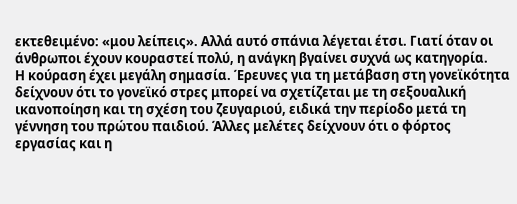εκτεθειμένο: «μου λείπεις». Αλλά αυτό σπάνια λέγεται έτσι. Γιατί όταν οι άνθρωποι έχουν κουραστεί πολύ, η ανάγκη βγαίνει συχνά ως κατηγορία.
Η κούραση έχει μεγάλη σημασία. Έρευνες για τη μετάβαση στη γονεϊκότητα δείχνουν ότι το γονεϊκό στρες μπορεί να σχετίζεται με τη σεξουαλική ικανοποίηση και τη σχέση του ζευγαριού, ειδικά την περίοδο μετά τη γέννηση του πρώτου παιδιού. Άλλες μελέτες δείχνουν ότι ο φόρτος εργασίας και η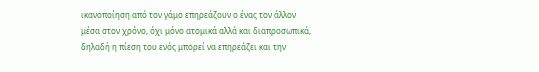ικανοποίηση από τον γάμο επηρεάζουν ο ένας τον άλλον μέσα στον χρόνο, όχι μόνο ατομικά αλλά και διαπροσωπικά, δηλαδή η πίεση του ενός μπορεί να επηρεάζει και την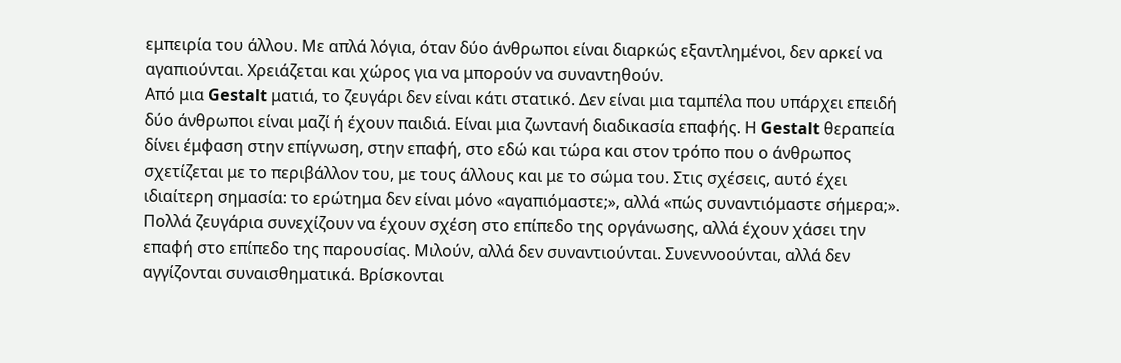εμπειρία του άλλου. Με απλά λόγια, όταν δύο άνθρωποι είναι διαρκώς εξαντλημένοι, δεν αρκεί να αγαπιούνται. Χρειάζεται και χώρος για να μπορούν να συναντηθούν.
Από μια Gestalt ματιά, το ζευγάρι δεν είναι κάτι στατικό. Δεν είναι μια ταμπέλα που υπάρχει επειδή δύο άνθρωποι είναι μαζί ή έχουν παιδιά. Είναι μια ζωντανή διαδικασία επαφής. Η Gestalt θεραπεία δίνει έμφαση στην επίγνωση, στην επαφή, στο εδώ και τώρα και στον τρόπο που ο άνθρωπος σχετίζεται με το περιβάλλον του, με τους άλλους και με το σώμα του. Στις σχέσεις, αυτό έχει ιδιαίτερη σημασία: το ερώτημα δεν είναι μόνο «αγαπιόμαστε;», αλλά «πώς συναντιόμαστε σήμερα;».
Πολλά ζευγάρια συνεχίζουν να έχουν σχέση στο επίπεδο της οργάνωσης, αλλά έχουν χάσει την επαφή στο επίπεδο της παρουσίας. Μιλούν, αλλά δεν συναντιούνται. Συνεννοούνται, αλλά δεν αγγίζονται συναισθηματικά. Βρίσκονται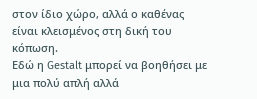στον ίδιο χώρο, αλλά ο καθένας είναι κλεισμένος στη δική του κόπωση.
Εδώ η Gestalt μπορεί να βοηθήσει με μια πολύ απλή αλλά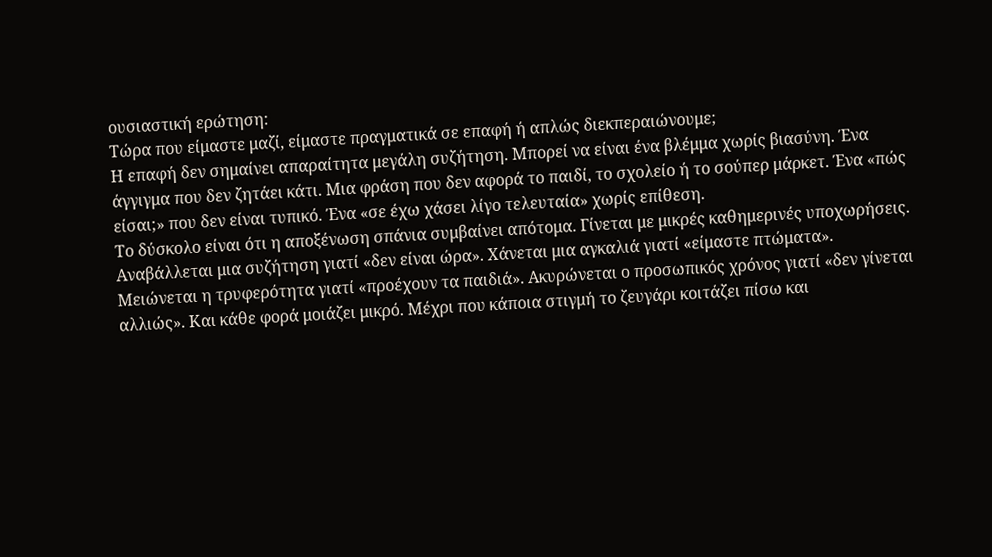ουσιαστική ερώτηση:
Τώρα που είμαστε μαζί, είμαστε πραγματικά σε επαφή ή απλώς διεκπεραιώνουμε;
Η επαφή δεν σημαίνει απαραίτητα μεγάλη συζήτηση. Μπορεί να είναι ένα βλέμμα χωρίς βιασύνη. Ένα άγγιγμα που δεν ζητάει κάτι. Μια φράση που δεν αφορά το παιδί, το σχολείο ή το σούπερ μάρκετ. Ένα «πώς είσαι;» που δεν είναι τυπικό. Ένα «σε έχω χάσει λίγο τελευταία» χωρίς επίθεση.
Το δύσκολο είναι ότι η αποξένωση σπάνια συμβαίνει απότομα. Γίνεται με μικρές καθημερινές υποχωρήσεις. Αναβάλλεται μια συζήτηση γιατί «δεν είναι ώρα». Χάνεται μια αγκαλιά γιατί «είμαστε πτώματα». Μειώνεται η τρυφερότητα γιατί «προέχουν τα παιδιά». Ακυρώνεται ο προσωπικός χρόνος γιατί «δεν γίνεται αλλιώς». Και κάθε φορά μοιάζει μικρό. Μέχρι που κάποια στιγμή το ζευγάρι κοιτάζει πίσω και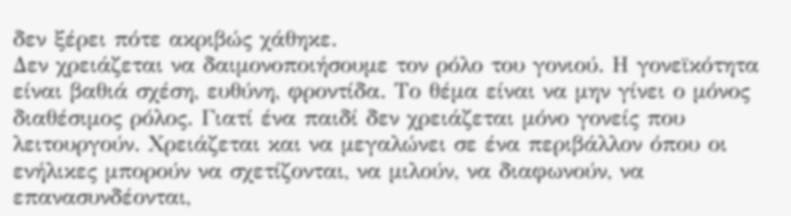δεν ξέρει πότε ακριβώς χάθηκε.
Δεν χρειάζεται να δαιμονοποιήσουμε τον ρόλο του γονιού. Η γονεϊκότητα είναι βαθιά σχέση, ευθύνη, φροντίδα. Το θέμα είναι να μην γίνει ο μόνος διαθέσιμος ρόλος. Γιατί ένα παιδί δεν χρειάζεται μόνο γονείς που λειτουργούν. Χρειάζεται και να μεγαλώνει σε ένα περιβάλλον όπου οι ενήλικες μπορούν να σχετίζονται, να μιλούν, να διαφωνούν, να επανασυνδέονται,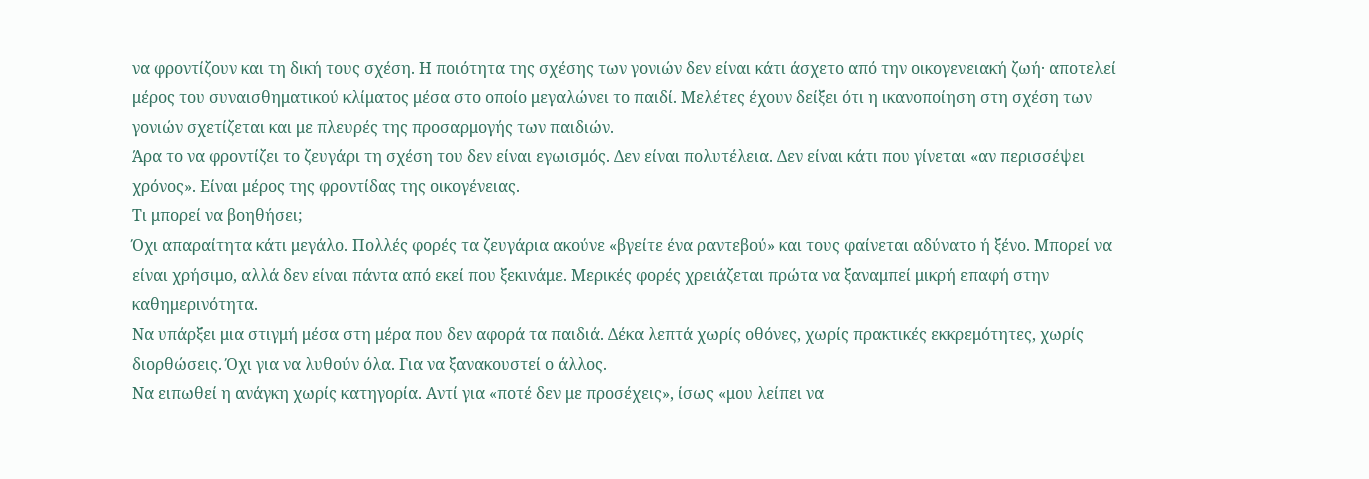να φροντίζουν και τη δική τους σχέση. Η ποιότητα της σχέσης των γονιών δεν είναι κάτι άσχετο από την οικογενειακή ζωή· αποτελεί μέρος του συναισθηματικού κλίματος μέσα στο οποίο μεγαλώνει το παιδί. Μελέτες έχουν δείξει ότι η ικανοποίηση στη σχέση των γονιών σχετίζεται και με πλευρές της προσαρμογής των παιδιών.
Άρα το να φροντίζει το ζευγάρι τη σχέση του δεν είναι εγωισμός. Δεν είναι πολυτέλεια. Δεν είναι κάτι που γίνεται «αν περισσέψει χρόνος». Είναι μέρος της φροντίδας της οικογένειας.
Τι μπορεί να βοηθήσει;
Όχι απαραίτητα κάτι μεγάλο. Πολλές φορές τα ζευγάρια ακούνε «βγείτε ένα ραντεβού» και τους φαίνεται αδύνατο ή ξένο. Μπορεί να είναι χρήσιμο, αλλά δεν είναι πάντα από εκεί που ξεκινάμε. Μερικές φορές χρειάζεται πρώτα να ξαναμπεί μικρή επαφή στην καθημερινότητα.
Να υπάρξει μια στιγμή μέσα στη μέρα που δεν αφορά τα παιδιά. Δέκα λεπτά χωρίς οθόνες, χωρίς πρακτικές εκκρεμότητες, χωρίς διορθώσεις. Όχι για να λυθούν όλα. Για να ξανακουστεί ο άλλος.
Να ειπωθεί η ανάγκη χωρίς κατηγορία. Αντί για «ποτέ δεν με προσέχεις», ίσως «μου λείπει να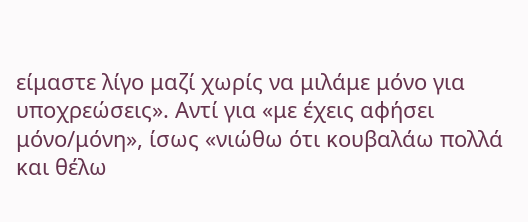είμαστε λίγο μαζί χωρίς να μιλάμε μόνο για υποχρεώσεις». Αντί για «με έχεις αφήσει μόνο/μόνη», ίσως «νιώθω ότι κουβαλάω πολλά και θέλω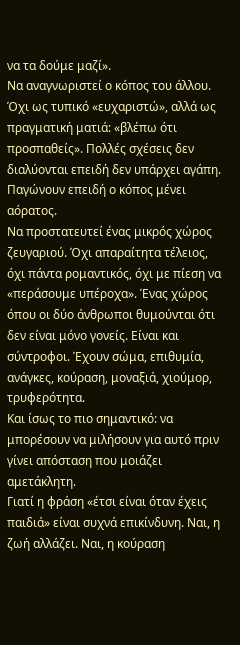να τα δούμε μαζί».
Να αναγνωριστεί ο κόπος του άλλου. Όχι ως τυπικό «ευχαριστώ», αλλά ως πραγματική ματιά: «βλέπω ότι προσπαθείς». Πολλές σχέσεις δεν διαλύονται επειδή δεν υπάρχει αγάπη. Παγώνουν επειδή ο κόπος μένει αόρατος.
Να προστατευτεί ένας μικρός χώρος ζευγαριού. Όχι απαραίτητα τέλειος, όχι πάντα ρομαντικός, όχι με πίεση να «περάσουμε υπέροχα». Ένας χώρος όπου οι δύο άνθρωποι θυμούνται ότι δεν είναι μόνο γονείς. Είναι και σύντροφοι. Έχουν σώμα, επιθυμία, ανάγκες, κούραση, μοναξιά, χιούμορ, τρυφερότητα.
Και ίσως το πιο σημαντικό: να μπορέσουν να μιλήσουν για αυτό πριν γίνει απόσταση που μοιάζει αμετάκλητη.
Γιατί η φράση «έτσι είναι όταν έχεις παιδιά» είναι συχνά επικίνδυνη. Ναι, η ζωή αλλάζει. Ναι, η κούραση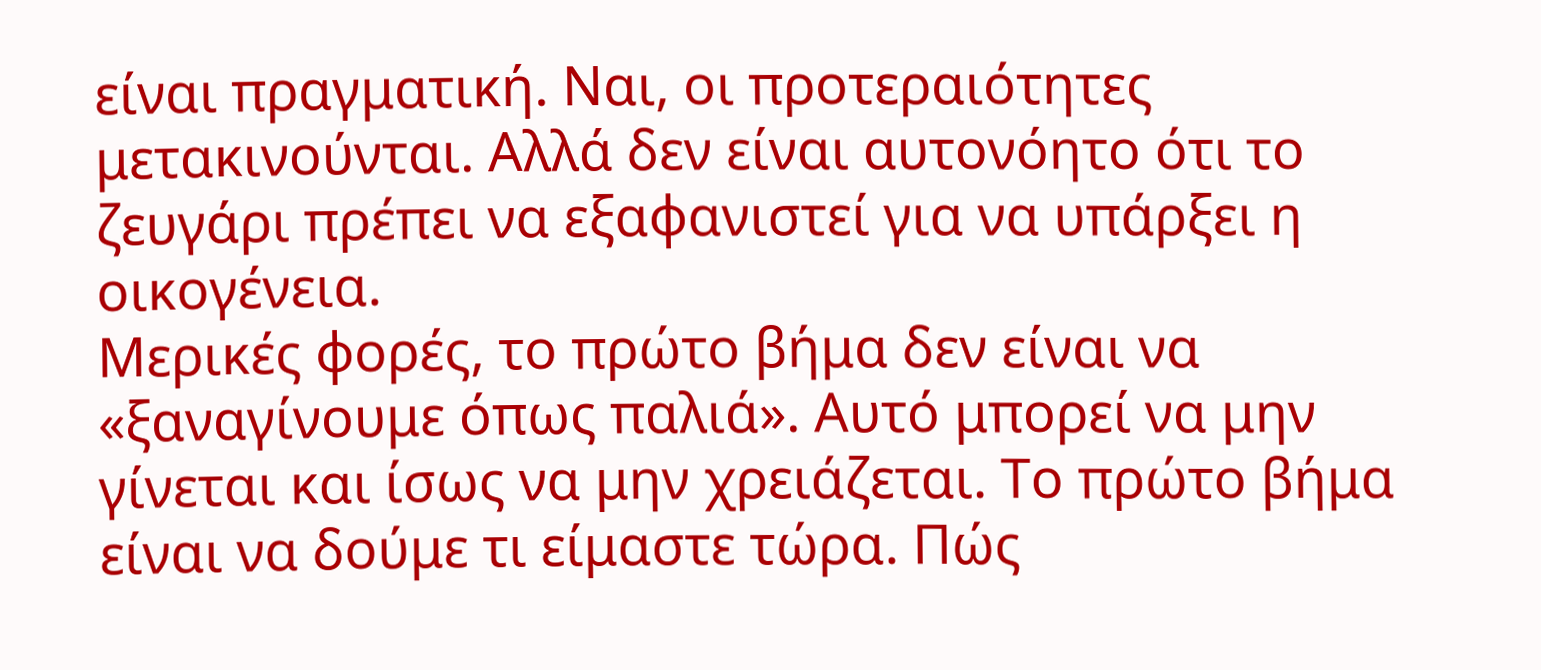είναι πραγματική. Ναι, οι προτεραιότητες μετακινούνται. Αλλά δεν είναι αυτονόητο ότι το ζευγάρι πρέπει να εξαφανιστεί για να υπάρξει η οικογένεια.
Μερικές φορές, το πρώτο βήμα δεν είναι να «ξαναγίνουμε όπως παλιά». Αυτό μπορεί να μην γίνεται και ίσως να μην χρειάζεται. Το πρώτο βήμα είναι να δούμε τι είμαστε τώρα. Πώς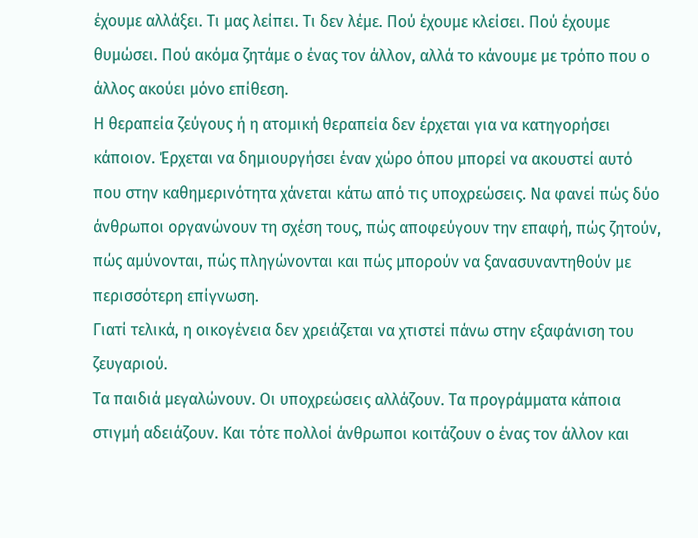έχουμε αλλάξει. Τι μας λείπει. Τι δεν λέμε. Πού έχουμε κλείσει. Πού έχουμε θυμώσει. Πού ακόμα ζητάμε ο ένας τον άλλον, αλλά το κάνουμε με τρόπο που ο άλλος ακούει μόνο επίθεση.
Η θεραπεία ζεύγους ή η ατομική θεραπεία δεν έρχεται για να κατηγορήσει κάποιον. Έρχεται να δημιουργήσει έναν χώρο όπου μπορεί να ακουστεί αυτό που στην καθημερινότητα χάνεται κάτω από τις υποχρεώσεις. Να φανεί πώς δύο άνθρωποι οργανώνουν τη σχέση τους, πώς αποφεύγουν την επαφή, πώς ζητούν, πώς αμύνονται, πώς πληγώνονται και πώς μπορούν να ξανασυναντηθούν με περισσότερη επίγνωση.
Γιατί τελικά, η οικογένεια δεν χρειάζεται να χτιστεί πάνω στην εξαφάνιση του ζευγαριού.
Τα παιδιά μεγαλώνουν. Οι υποχρεώσεις αλλάζουν. Τα προγράμματα κάποια στιγμή αδειάζουν. Και τότε πολλοί άνθρωποι κοιτάζουν ο ένας τον άλλον και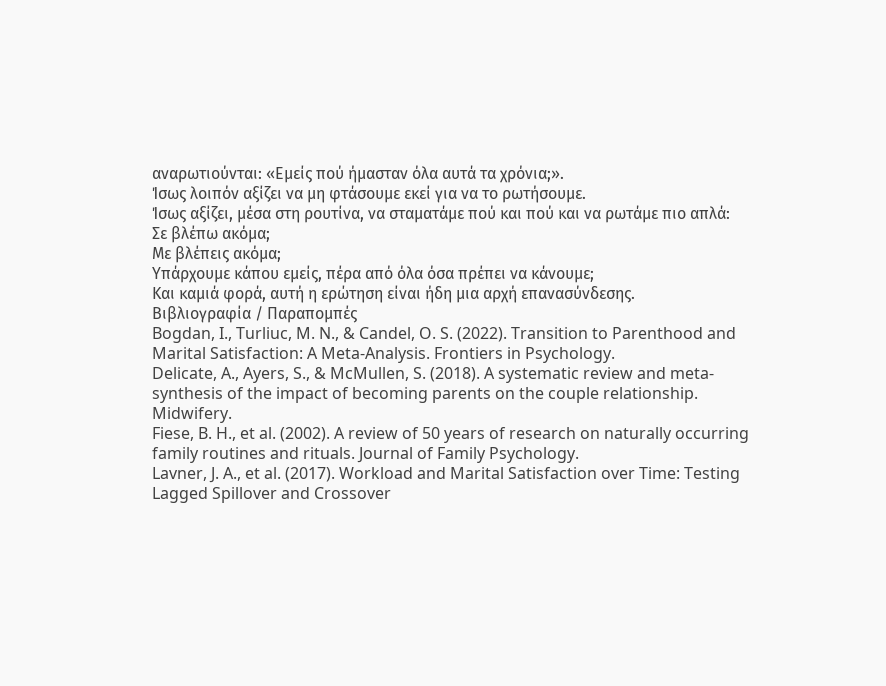αναρωτιούνται: «Εμείς πού ήμασταν όλα αυτά τα χρόνια;».
Ίσως λοιπόν αξίζει να μη φτάσουμε εκεί για να το ρωτήσουμε.
Ίσως αξίζει, μέσα στη ρουτίνα, να σταματάμε πού και πού και να ρωτάμε πιο απλά:
Σε βλέπω ακόμα;
Με βλέπεις ακόμα;
Υπάρχουμε κάπου εμείς, πέρα από όλα όσα πρέπει να κάνουμε;
Και καμιά φορά, αυτή η ερώτηση είναι ήδη μια αρχή επανασύνδεσης.
Βιβλιογραφία / Παραπομπές
Bogdan, I., Turliuc, M. N., & Candel, O. S. (2022). Transition to Parenthood and Marital Satisfaction: A Meta-Analysis. Frontiers in Psychology.
Delicate, A., Ayers, S., & McMullen, S. (2018). A systematic review and meta-synthesis of the impact of becoming parents on the couple relationship. Midwifery.
Fiese, B. H., et al. (2002). A review of 50 years of research on naturally occurring family routines and rituals. Journal of Family Psychology.
Lavner, J. A., et al. (2017). Workload and Marital Satisfaction over Time: Testing Lagged Spillover and Crossover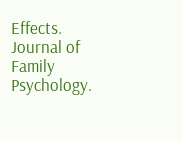Effects. Journal of Family Psychology.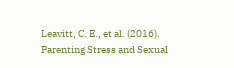Leavitt, C. E., et al. (2016). Parenting Stress and Sexual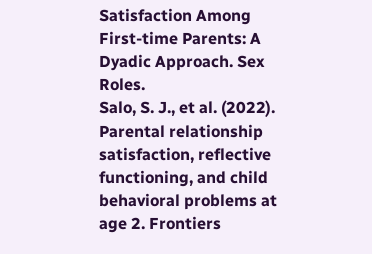Satisfaction Among First-time Parents: A Dyadic Approach. Sex Roles.
Salo, S. J., et al. (2022). Parental relationship satisfaction, reflective functioning, and child behavioral problems at age 2. Frontiers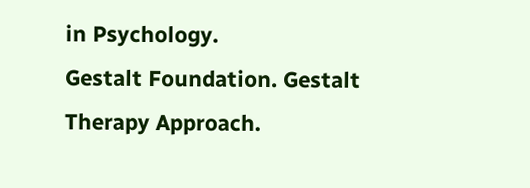in Psychology.
Gestalt Foundation. Gestalt Therapy Approach.